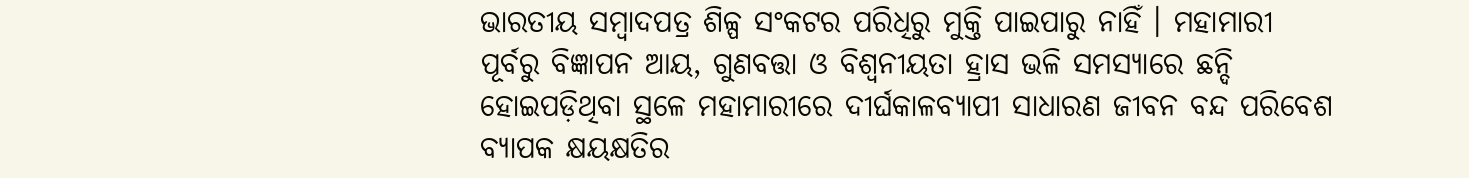ଭାରତୀୟ ସମ୍ୱାଦପତ୍ର ଶିଳ୍ପ ସଂକଟର ପରିଧିରୁ ମୁକ୍ତି ପାଇପାରୁ ନାହିଁ । ମହାମାରୀ ପୂର୍ବରୁ ବିଜ୍ଞାପନ ଆୟ, ଗୁଣବତ୍ତା ଓ ବିଶ୍ୱନୀୟତା ହ୍ରାସ ଭଳି ସମସ୍ୟାରେ ଛନ୍ଦି ହୋଇପଡ଼ିଥିବା ସ୍ଥଳେ ମହାମାରୀରେ ଦୀର୍ଘକାଳବ୍ୟାପୀ ସାଧାରଣ ଜୀବନ ବନ୍ଦ ପରିବେଶ ବ୍ୟାପକ କ୍ଷୟକ୍ଷତିର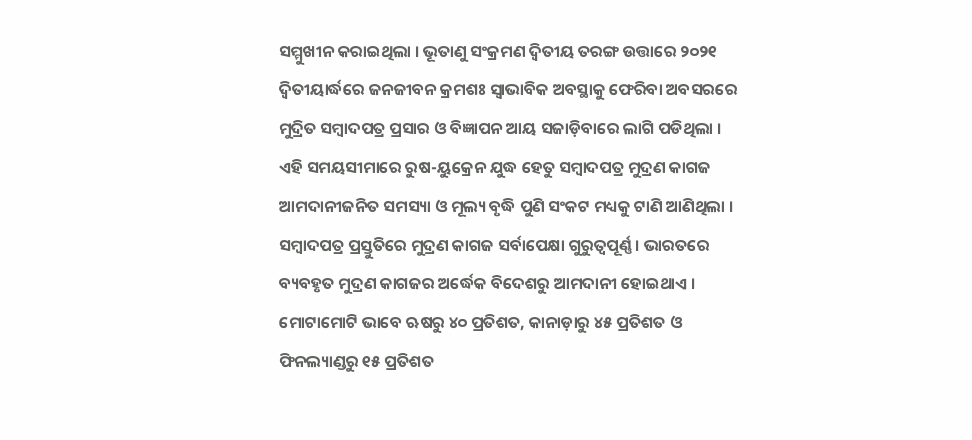ସମ୍ମୁଖୀନ କରାଇଥିଲା । ଭୂତାଣୁ ସଂକ୍ରମଣ ଦ୍ୱିତୀୟ ତରଙ୍ଗ ଉତ୍ତାରେ ୨୦୨୧ ଦ୍ୱିତୀୟାର୍ଦ୍ଧରେ ଜନଜୀବନ କ୍ରମଶଃ ସ୍ୱାଭାବିକ ଅବସ୍ଥାକୁ ଫେରିବା ଅବସରରେ ମୁଦ୍ରିତ ସମ୍ୱାଦପତ୍ର ପ୍ରସାର ଓ ବିଜ୍ଞାପନ ଆୟ ସଜାଡ଼ିବାରେ ଲାଗି ପଡିଥିଲା । ଏହି ସମୟସୀମାରେ ରୁଷ-ୟୁକ୍ରେନ ଯୁଦ୍ଧ ହେତୁ ସମ୍ୱାଦପତ୍ର ମୁଦ୍ରଣ କାଗଜ ଆମଦାନୀଜନିତ ସମସ୍ୟା ଓ ମୂଲ୍ୟ ବୃଦ୍ଧି ପୁଣି ସଂକଟ ମଧ୍ୟକୁ ଟାଣି ଆଣିଥିଲା ।
ସମ୍ୱାଦପତ୍ର ପ୍ରସ୍ତୁତିରେ ମୁଦ୍ରଣ କାଗଜ ସର୍ବାପେକ୍ଷା ଗୁରୁତ୍ୱପୂର୍ଣ୍ଣ । ଭାରତରେ ବ୍ୟବହୃତ ମୁଦ୍ରଣ କାଗଜର ଅର୍ଦ୍ଧେକ ବିଦେଶରୁ ଆମଦାନୀ ହୋଇଥାଏ । ମୋଟାମୋଟି ଭାବେ ଋଷରୁ ୪୦ ପ୍ରତିଶତ, କାନାଡ଼ାରୁ ୪୫ ପ୍ରତିଶତ ଓ ଫିନଲ୍ୟାଣ୍ଡରୁ ୧୫ ପ୍ରତିଶତ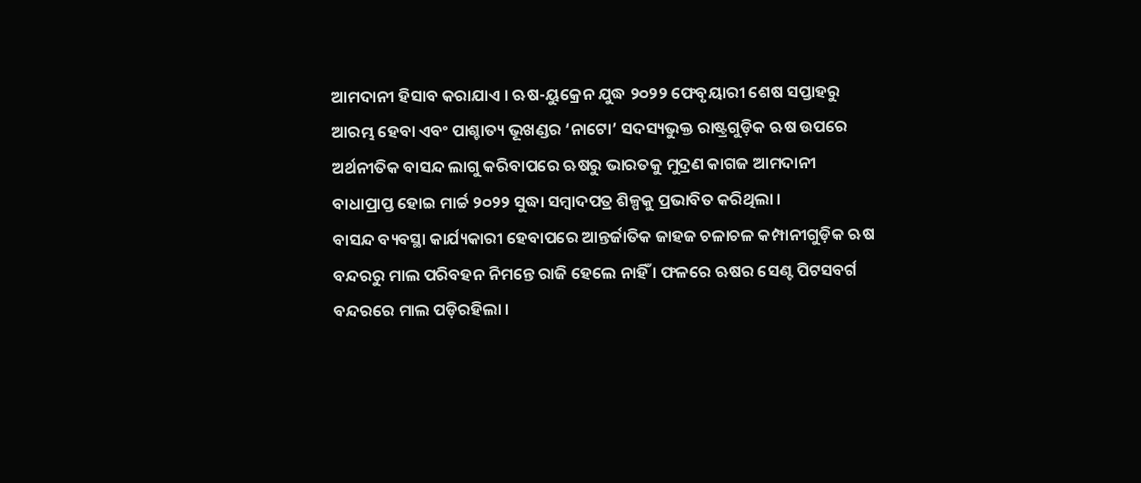ଆମଦାନୀ ହିସାବ କରାଯାଏ । ଋଷ-ୟୁକ୍ରେନ ଯୁଦ୍ଧ ୨୦୨୨ ଫେବୃୟାରୀ ଶେଷ ସପ୍ତାହରୁ ଆରମ୍ଭ ହେବା ଏବଂ ପାଶ୍ଚାତ୍ୟ ଭୂଖଣ୍ଡର ‘ନାଟୋ’ ସଦସ୍ୟଭୁକ୍ତ ରାଷ୍ଟ୍ରଗୁଡ଼ିକ ଋଷ ଉପରେ ଅର୍ଥନୀତିକ ବାସନ୍ଦ ଲାଗୁ କରିବାପରେ ଋଷରୁ ଭାରତକୁ ମୁଦ୍ରଣ କାଗଜ ଆମଦାନୀ ବାଧାପ୍ରାପ୍ତ ହୋଇ ମାର୍ଚ୍ଚ ୨୦୨୨ ସୁଦ୍ଧା ସମ୍ୱାଦପତ୍ର ଶିଳ୍ପକୁ ପ୍ରଭାବିତ କରିଥିଲା ।
ବାସନ୍ଦ ବ୍ୟବସ୍ଥା କାର୍ଯ୍ୟକାରୀ ହେବାପରେ ଆନ୍ତର୍ଜାତିକ ଜାହଜ ଚଳାଚଳ କମ୍ପାନୀଗୁଡ଼ିକ ଋଷ ବନ୍ଦରରୁ ମାଲ ପରିବହନ ନିମନ୍ତେ ରାଜି ହେଲେ ନାହିଁ । ଫଳରେ ଋଷର ସେଣ୍ଟ ପିଟସବର୍ଗ ବନ୍ଦରରେ ମାଲ ପଡ଼ିରହିଲା ।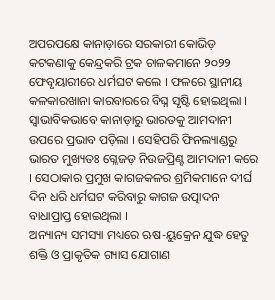ଅପରପକ୍ଷେ କାନାଡ଼ାରେ ସରକାରୀ କୋଭିଡ଼ କଟକଣାକୁ କେନ୍ଦ୍ରକରି ଟ୍ରକ ଚାଳକମାନେ ୨୦୨୨ ଫେବୃୟାରୀରେ ଧର୍ମଘଟ କଲେ । ଫଳରେ ସ୍ଥାନୀୟ କଳକାରଖାନା କାରବାରରେ ବିଘ୍ନ ସୃଷ୍ଟି ହୋଇଥିଲା । ସ୍ୱାଭାବିକଭାବେ କାନାଡ଼ାରୁ ଭାରତକୁ ଆମଦାନୀ ଉପରେ ପ୍ରଭାବ ପଡ଼ିଲା । ସେହିପରି ଫିନଲ୍ୟାଣ୍ଡରୁ ଭାରତ ମୁଖ୍ୟତଃ ଗ୍ଳେଜଡ଼ ନିଉଜପ୍ରିଣ୍ଟ ଆମଦାନୀ କରେ । ସେଠାକାର ପ୍ରମୁଖ କାଗଜକଳର ଶ୍ରମିକମାନେ ଦୀର୍ଘ ଦିନ ଧରି ଧର୍ମଘଟ କରିବାରୁ କାଗଜ ଉତ୍ପାଦନ ବାଧାପ୍ରାପ୍ତ ହୋଇଥିଲା ।
ଅନ୍ୟାନ୍ୟ ସମସ୍ୟା ମଧ୍ୟରେ ଋଷ-ୟୁକ୍ରେନ ଯୁଦ୍ଧ ହେତୁ ଶକ୍ତି ଓ ପ୍ରାକୃତିକ ଗ୍ୟାସ ଯୋଗାଣ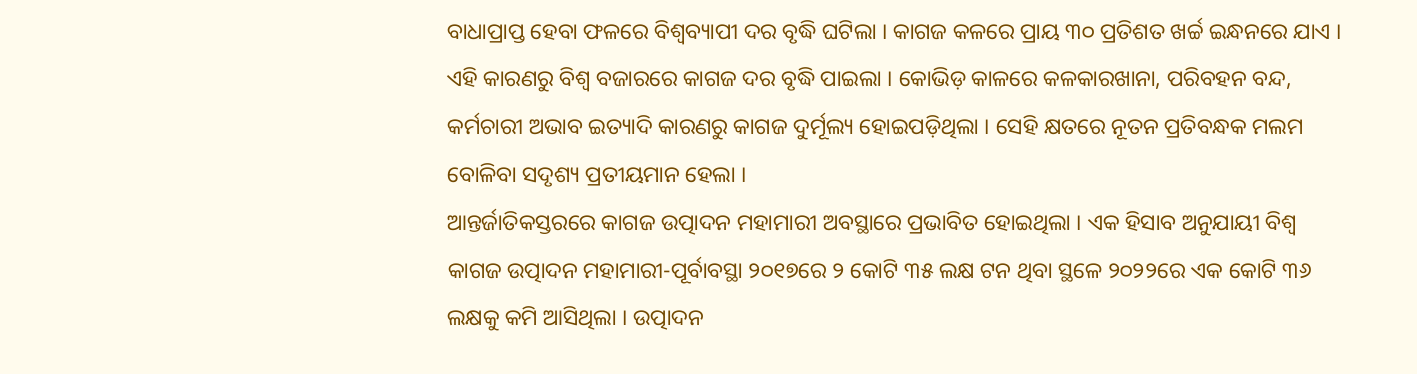ବାଧାପ୍ରାପ୍ତ ହେବା ଫଳରେ ବିଶ୍ୱବ୍ୟାପୀ ଦର ବୃଦ୍ଧି ଘଟିଲା । କାଗଜ କଳରେ ପ୍ରାୟ ୩୦ ପ୍ରତିଶତ ଖର୍ଚ୍ଚ ଇନ୍ଧନରେ ଯାଏ । ଏହି କାରଣରୁ ବିଶ୍ୱ ବଜାରରେ କାଗଜ ଦର ବୃଦ୍ଧି ପାଇଲା । କୋଭିଡ଼ କାଳରେ କଳକାରଖାନା, ପରିବହନ ବନ୍ଦ, କର୍ମଚାରୀ ଅଭାବ ଇତ୍ୟାଦି କାରଣରୁ କାଗଜ ଦୁର୍ମୂଲ୍ୟ ହୋଇପଡ଼ିଥିଲା । ସେହି କ୍ଷତରେ ନୂତନ ପ୍ରତିବନ୍ଧକ ମଲମ ବୋଳିବା ସଦୃଶ୍ୟ ପ୍ରତୀୟମାନ ହେଲା ।
ଆନ୍ତର୍ଜାତିକସ୍ତରରେ କାଗଜ ଉତ୍ପାଦନ ମହାମାରୀ ଅବସ୍ଥାରେ ପ୍ରଭାବିତ ହୋଇଥିଲା । ଏକ ହିସାବ ଅନୁଯାୟୀ ବିଶ୍ୱ କାଗଜ ଉତ୍ପାଦନ ମହାମାରୀ-ପୂର୍ବାବସ୍ଥା ୨୦୧୭ରେ ୨ କୋଟି ୩୫ ଲକ୍ଷ ଟନ ଥିବା ସ୍ଥଳେ ୨୦୨୨ରେ ଏକ କୋଟି ୩୬ ଲକ୍ଷକୁ କମି ଆସିଥିଲା । ଉତ୍ପାଦନ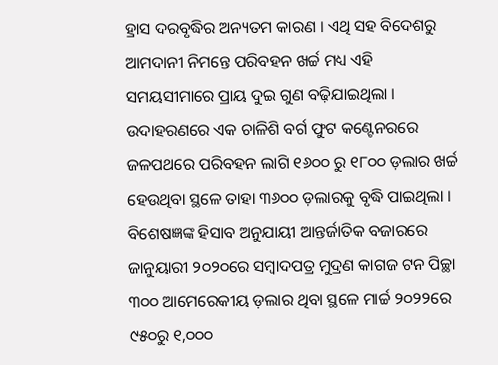ହ୍ରାସ ଦରବୃଦ୍ଧିର ଅନ୍ୟତମ କାରଣ । ଏଥି ସହ ବିଦେଶରୁ ଆମଦାନୀ ନିମନ୍ତେ ପରିବହନ ଖର୍ଚ୍ଚ ମଧ୍ୟ ଏହି ସମୟସୀମାରେ ପ୍ରାୟ ଦୁଇ ଗୁଣ ବଢ଼ିଯାଇଥିଲା । ଉଦାହରଣରେ ଏକ ଚାଳିଶି ବର୍ଗ ଫୁଟ କଣ୍ଟେନରରେ ଜଳପଥରେ ପରିବହନ ଲାଗି ୧୬୦୦ ରୁ ୧୮୦୦ ଡ଼ଲାର ଖର୍ଚ୍ଚ ହେଉଥିବା ସ୍ଥଳେ ତାହା ୩୬୦୦ ଡ଼ଲାରକୁ ବୃଦ୍ଧି ପାଇଥିଲା ।
ବିଶେଷଜ୍ଞଙ୍କ ହିସାବ ଅନୁଯାୟୀ ଆନ୍ତର୍ଜାତିକ ବଜାରରେ ଜାନୁୟାରୀ ୨୦୨୦ରେ ସମ୍ୱାଦପତ୍ର ମୁଦ୍ରଣ କାଗଜ ଟନ ପିଚ୍ଛା ୩୦୦ ଆମେରେକୀୟ ଡ଼ଲାର ଥିବା ସ୍ଥଳେ ମାର୍ଚ୍ଚ ୨୦୨୨ରେ ୯୫୦ରୁ ୧,୦୦୦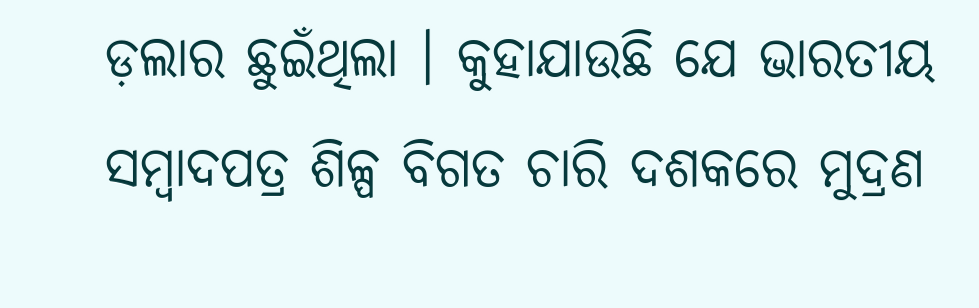ଡ଼ଲାର ଛୁଇଁଥିଲା । କୁହାଯାଉଛି ଯେ ଭାରତୀୟ ସମ୍ୱାଦପତ୍ର ଶିଳ୍ପ ବିଗତ ଚାରି ଦଶକରେ ମୁଦ୍ରଣ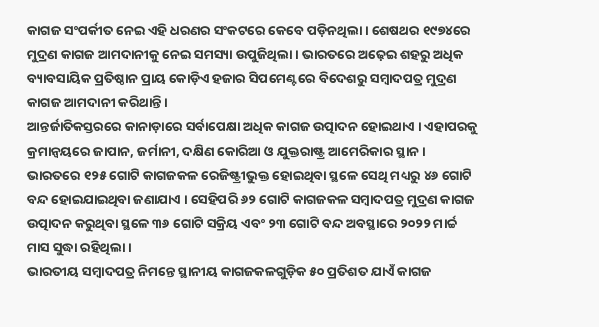କାଗଜ ସଂପର୍କୀତ ନେଇ ଏହି ଧରଣର ସଂକଟରେ କେବେ ପଡ଼ିନଥିଲା । ଶେଷଥର ୧୯୭୪ରେ ମୁଦ୍ରଣ କାଗଜ ଆମଦାନୀକୁ ନେଇ ସମସ୍ୟା ଉପୁଜିଥିଲା । ଭାରତରେ ଅଢ଼େଇ ଶହରୁ ଅଧିକ ବ୍ୟାବସାୟିକ ପ୍ରତିଷ୍ଠାନ ପ୍ରାୟ କୋଡ଼ିଏ ହଜାର ସିପମେଣ୍ଟରେ ବିଦେଶରୁ ସମ୍ୱାଦପତ୍ର ମୁଦ୍ରଣ କାଗଜ ଆମଦାନୀ କରିଥାନ୍ତି ।
ଆନ୍ତର୍ଜାତିକସ୍ତରରେ କାନାଡ଼ାରେ ସର୍ବାପେକ୍ଷା ଅଧିକ କାଗଜ ଉତ୍ପାଦନ ହୋଇଥାଏ । ଏହାପରକୁ କ୍ରମାନ୍ୱୟରେ ଜାପାନ, ଜର୍ମାନୀ, ଦକ୍ଷିଣ କୋରିଆ ଓ ଯୁକ୍ତରାଷ୍ଟ୍ର ଆମେରିକାର ସ୍ଥାନ । ଭାରତରେ ୧୨୫ ଗୋଟି କାଗଜକଳ ରେଜିଷ୍ଟ୍ରୀଭୁକ୍ତ ହୋଇଥିବା ସ୍ଥଳେ ସେଥି ମଧ୍ୟରୁ ୪୬ ଗୋଟି ବନ୍ଦ ହୋଇଯାଇଥିବା ଜଣାଯାଏ । ସେହିପରି ୬୨ ଗୋଟି କାଗଜକଳ ସମ୍ୱାଦପତ୍ର ମୁଦ୍ରଣ କାଗଜ ଉତ୍ପାଦନ କରୁଥିବା ସ୍ଥଳେ ୩୬ ଗୋଟି ସକ୍ରିୟ ଏବଂ ୨୩ ଗୋଟି ବନ୍ଦ ଅବସ୍ଥାରେ ୨୦୨୨ ମାର୍ଚ୍ଚ ମାସ ସୁଦ୍ଧା ରହିଥିଲା ।
ଭାରତୀୟ ସମ୍ୱାଦପତ୍ର ନିମନ୍ତେ ସ୍ଥାନୀୟ କାଗଜକଳଗୁଡ଼ିକ ୫୦ ପ୍ରତିଶତ ଯାଏଁ କାଗଜ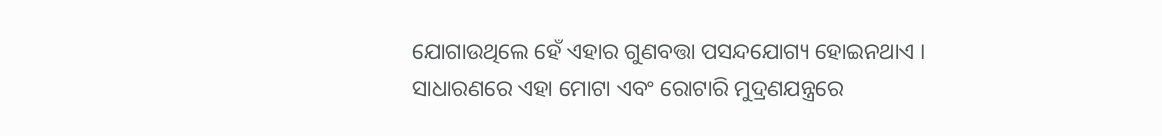ଯୋଗାଉଥିଲେ ହେଁ ଏହାର ଗୁଣବତ୍ତା ପସନ୍ଦଯୋଗ୍ୟ ହୋଇନଥାଏ । ସାଧାରଣରେ ଏହା ମୋଟା ଏବଂ ରୋଟାରି ମୁଦ୍ରଣଯନ୍ତ୍ରରେ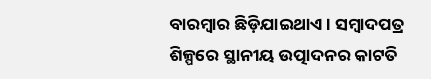ବାରମ୍ୱାର ଛିଡ଼ିଯାଇଥାଏ । ସମ୍ୱାଦପତ୍ର ଶିଳ୍ପରେ ସ୍ଥାନୀୟ ଉତ୍ପାଦନର କାଟତି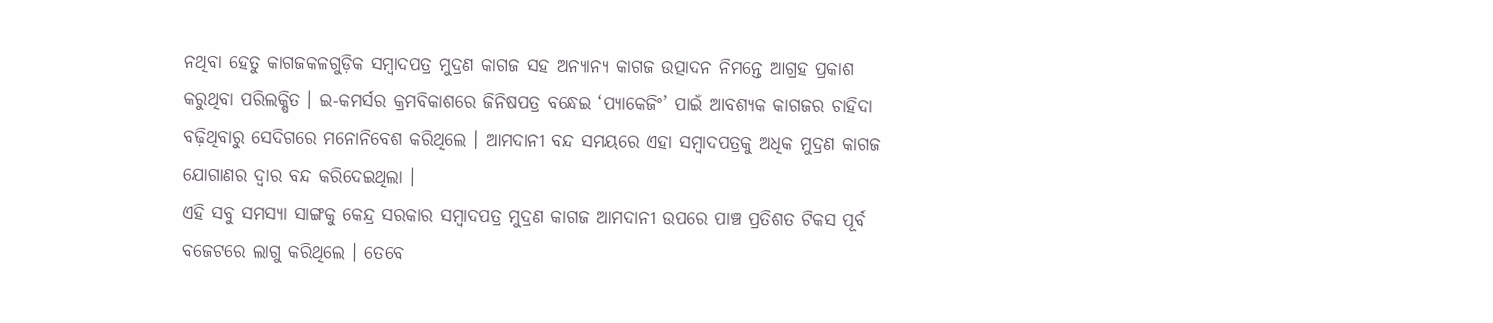ନଥିବା ହେତୁ କାଗଜକଳଗୁଡ଼ିକ ସମ୍ୱାଦପତ୍ର ମୁଦ୍ରଣ କାଗଜ ସହ ଅନ୍ୟାନ୍ୟ କାଗଜ ଉତ୍ପାଦନ ନିମନ୍ତେ ଆଗ୍ରହ ପ୍ରକାଶ କରୁଥିବା ପରିଲକ୍ଷିତ । ଇ-କମର୍ସର କ୍ରମବିକାଶରେ ଜିନିଷପତ୍ର ବନ୍ଧେଇ ‘ପ୍ୟାକେଜିଂ’ ପାଇଁ ଆବଶ୍ୟକ କାଗଜର ଚାହିଦା ବଢ଼ିଥିବାରୁ ସେଦିଗରେ ମନୋନିବେଶ କରିଥିଲେ । ଆମଦାନୀ ବନ୍ଦ ସମୟରେ ଏହା ସମ୍ୱାଦପତ୍ରକୁ ଅଧିକ ମୁଦ୍ରଣ କାଗଜ ଯୋଗାଣର ଦ୍ୱାର ବନ୍ଦ କରିଦେଇଥିଲା ।
ଏହି ସବୁ ସମସ୍ୟା ସାଙ୍ଗକୁ କେନ୍ଦ୍ର ସରକାର ସମ୍ୱାଦପତ୍ର ମୁଦ୍ରଣ କାଗଜ ଆମଦାନୀ ଉପରେ ପାଞ୍ଚ ପ୍ରତିଶତ ଟିକସ ପୂର୍ବ ବଜେଟରେ ଲାଗୁ କରିଥିଲେ । ତେବେ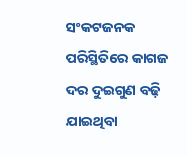ସଂକଟଜନକ ପରିସ୍ଥିତିରେ କାଗଜ ଦର ଦୁଇଗୁଣ ବଢ଼ି ଯାଇଥିବା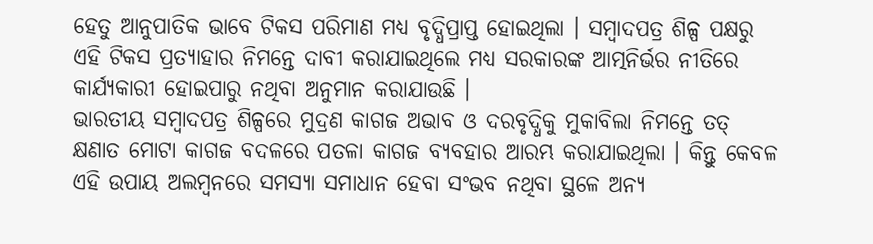ହେତୁ ଆନୁପାତିକ ଭାବେ ଟିକସ ପରିମାଣ ମଧ୍ୟ ବୃଦ୍ଧିପ୍ରାପ୍ତ ହୋଇଥିଲା । ସମ୍ୱାଦପତ୍ର ଶିଳ୍ପ ପକ୍ଷରୁ ଏହି ଟିକସ ପ୍ରତ୍ୟାହାର ନିମନ୍ତେ ଦାବୀ କରାଯାଇଥିଲେ ମଧ୍ୟ ସରକାରଙ୍କ ଆତ୍ମନିର୍ଭର ନୀତିରେ କାର୍ଯ୍ୟକାରୀ ହୋଇପାରୁ ନଥିବା ଅନୁମାନ କରାଯାଉଛି ।
ଭାରତୀୟ ସମ୍ୱାଦପତ୍ର ଶିଳ୍ପରେ ମୁଦ୍ରଣ କାଗଜ ଅଭାବ ଓ ଦରବୃଦ୍ଧିକୁ ମୁକାବିଲା ନିମନ୍ତେ ତତ୍ କ୍ଷଣାତ ମୋଟା କାଗଜ ବଦଳରେ ପତଳା କାଗଜ ବ୍ୟବହାର ଆରମ୍ଭ କରାଯାଇଥିଲା । କିନ୍ତୁ କେବଳ ଏହି ଉପାୟ ଅଲମ୍ୱନରେ ସମସ୍ୟା ସମାଧାନ ହେବା ସଂଭବ ନଥିବା ସ୍ଥଳେ ଅନ୍ୟ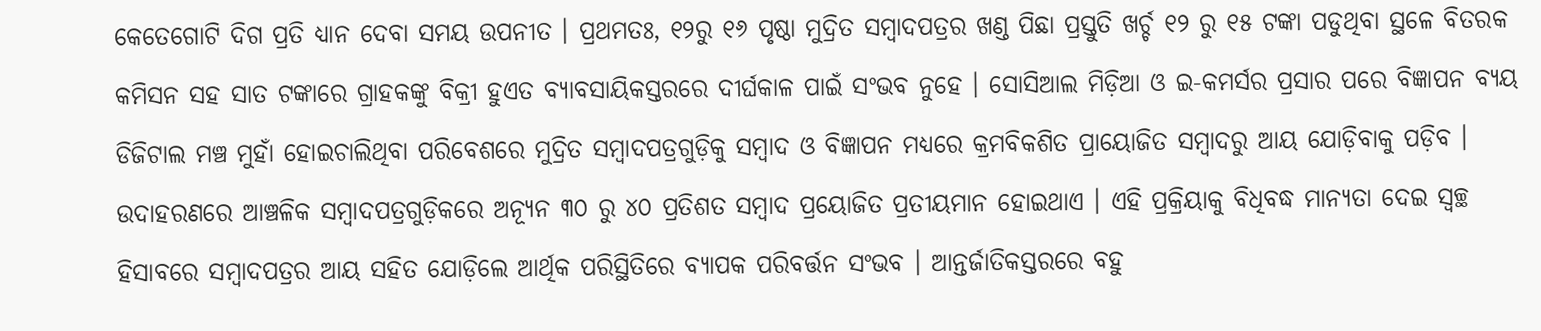କେତେଗୋଟି ଦିଗ ପ୍ରତି ଧ୍ୟାନ ଦେବା ସମୟ ଉପନୀତ । ପ୍ରଥମତଃ, ୧୨ରୁ ୧୬ ପୃଷ୍ଠା ମୁଦ୍ରିତ ସମ୍ୱାଦପତ୍ରର ଖଣ୍ଡ ପିଛା ପ୍ରସ୍ତୁତି ଖର୍ଚ୍ଚ ୧୨ ରୁ ୧୫ ଟଙ୍କା ପଡୁଥିବା ସ୍ଥଳେ ବିତରକ କମିସନ ସହ ସାତ ଟଙ୍କାରେ ଗ୍ରାହକଙ୍କୁ ବିକ୍ରୀ ହୁଏତ ବ୍ୟାବସାୟିକସ୍ତରରେ ଦୀର୍ଘକାଳ ପାଇଁ ସଂଭବ ନୁହେ । ସୋସିଆଲ ମିଡ଼ିଆ ଓ ଇ-କମର୍ସର ପ୍ରସାର ପରେ ବିଜ୍ଞାପନ ବ୍ୟୟ ଡିଜିଟାଲ ମଞ୍ଚ ମୁହାଁ ହୋଇଚାଲିଥିବା ପରିବେଶରେ ମୁଦ୍ରିତ ସମ୍ୱାଦପତ୍ରଗୁଡ଼ିକୁ ସମ୍ୱାଦ ଓ ବିଜ୍ଞାପନ ମଧ୍ୟରେ କ୍ରମବିକଶିତ ପ୍ରାୟୋଜିତ ସମ୍ୱାଦରୁ ଆୟ ଯୋଡ଼ିବାକୁ ପଡ଼ିବ ।
ଉଦାହରଣରେ ଆଞ୍ଚଳିକ ସମ୍ୱାଦପତ୍ରଗୁଡ଼ିକରେ ଅନ୍ୟୂନ ୩୦ ରୁ ୪୦ ପ୍ରତିଶତ ସମ୍ୱାଦ ପ୍ରୟୋଜିତ ପ୍ରତୀୟମାନ ହୋଇଥାଏ । ଏହି ପ୍ରକ୍ରିୟାକୁ ବିଧିବଦ୍ଧ ମାନ୍ୟତା ଦେଇ ସ୍ୱଚ୍ଛ ହିସାବରେ ସମ୍ୱାଦପତ୍ରର ଆୟ ସହିତ ଯୋଡ଼ିଲେ ଆର୍ଥିକ ପରିସ୍ଥିତିରେ ବ୍ୟାପକ ପରିବର୍ତ୍ତନ ସଂଭବ । ଆନ୍ତର୍ଜାତିକସ୍ତରରେ ବହୁ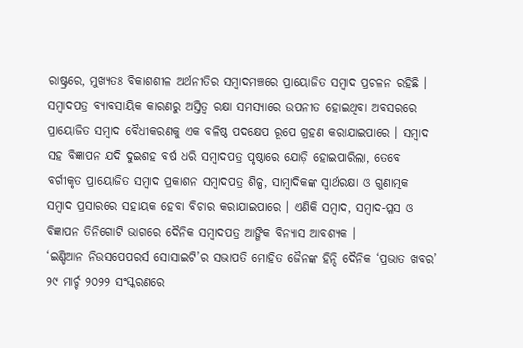ରାଷ୍ଟ୍ରରେ, ମୁଖ୍ୟତଃ ବିକାଶଶୀଳ ଅର୍ଥନୀତିର ସମ୍ୱାଦମଞ୍ଚରେ ପ୍ରାୟୋଜିତ ସମ୍ୱାଦ ପ୍ରଚଳନ ରହିଛି । ସମ୍ୱାଦପତ୍ର ବ୍ୟାବସାୟିକ କାରଣରୁ ଅସ୍ତିତ୍ୱ ରକ୍ଷା ସମସ୍ୟାରେ ଉପନୀତ ହୋଇଥିବା ଅବସରରେ ପ୍ରାୟୋଜିତ ସମ୍ୱାଦ ବୈଧୀକରଣକୁ ଏକ ବଳିଷ୍ଠ ପଦକ୍ଷେପ ରୂପେ ଗ୍ରହଣ କରାଯାଇପାରେ । ସମ୍ୱାଦ ସହ ବିଜ୍ଞାପନ ଯଦି ଦୁଇଶହ ବର୍ଷ ଧରି ସମ୍ୱାଦପତ୍ର ପୃଷ୍ଠାରେ ଯୋଡ଼ି ହୋଇପାରିଲା, ତେବେ ବର୍ଗୀକୃତ ପ୍ରାୟୋଜିତ ସମ୍ୱାଦ ପ୍ରକାଶନ ସମ୍ୱାଦପତ୍ର ଶିଳ୍ପ, ସାମ୍ୱାଦିକଙ୍କ ସ୍ୱାର୍ଥରକ୍ଷା ଓ ଗୁଣାତ୍ମକ ସମ୍ୱାଦ ପ୍ରସାରରେ ସହାୟକ ହେବା ବିଚାର କରାଯାଇପାରେ । ଏଣିକି ସମ୍ୱାଦ, ସମ୍ୱାଦ-ପ୍ଳସ ଓ ବିଜ୍ଞାପନ ତିନିଗୋଟି ଭାଗରେ ଦୈନିକ ସମ୍ୱାଦପତ୍ର ଆଙ୍ଗିକ ବିନ୍ୟାସ ଆବଶ୍ୟକ ।
‘ଇଣ୍ଡିଆନ ନିଉସପେପରର୍ସ ସୋସାଇଟି’ର ସଭାପତି ମୋହିତ ଜୈନଙ୍କ ହିନ୍ଦି ଦୈନିକ ‘ପ୍ରଭାତ ଖବର’ ୨୯ ମାର୍ଚ୍ଚ ୨୦୨୨ ସଂସ୍କରଣରେ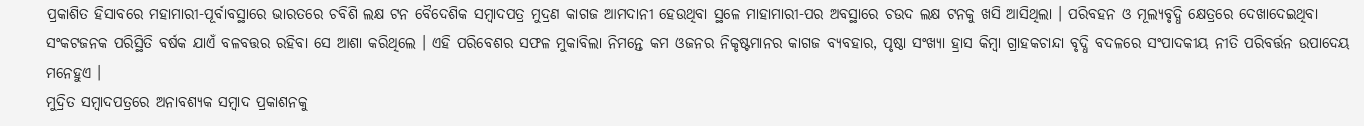ପ୍ରକାଶିତ ହିସାବରେ ମହାମାରୀ-ପୂର୍ବାବସ୍ଥାରେ ଭାରତରେ ଚବିଶି ଲକ୍ଷ ଟନ ବୈଦେଶିକ ସମ୍ୱାଦପତ୍ର ମୁଦ୍ରଣ କାଗଜ ଆମଦାନୀ ହେଉଥିବା ସ୍ଥଳେ ମାହାମାରୀ-ପର ଅବସ୍ଥାରେ ଚଉଦ ଲକ୍ଷ ଟନକୁ ଖସି ଆସିଥିଲା । ପରିବହନ ଓ ମୂଲ୍ୟବୃଦ୍ଧି କ୍ଷେତ୍ରରେ ଦେଖାଦେଇଥିବା ସଂକଟଜନକ ପରିସ୍ଥିତି ବର୍ଷକ ଯାଏଁ ବଳବତ୍ତର ରହିବା ସେ ଆଶା କରିଥିଲେ । ଏହି ପରିବେଶର ସଫଳ ମୁକାବିଲା ନିମନ୍ତେ କମ ଓଜନର ନିକୃଷ୍ଟମାନର କାଗଜ ବ୍ୟବହାର, ପୃଷ୍ଠା ସଂଖ୍ୟା ହ୍ରାସ କିମ୍ୱା ଗ୍ରାହକଚାନ୍ଦା ବୃଦ୍ଧି ବଦଳରେ ସଂପାଦକୀୟ ନୀତି ପରିବର୍ତ୍ତନ ଉପାଦେୟ ମନେହୁଏ ।
ମୁଦ୍ରିତ ସମ୍ୱାଦପତ୍ରରେ ଅନାବଶ୍ୟକ ସମ୍ୱାଦ ପ୍ରକାଶନକୁ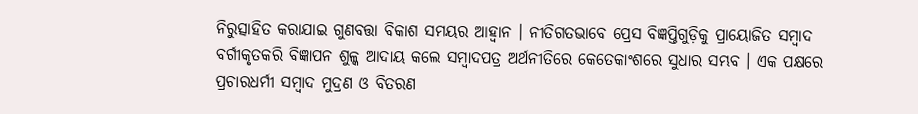ନିରୁତ୍ସାହିତ କରାଯାଇ ଗୁଣବତ୍ତା ବିକାଶ ସମୟର ଆହ୍ୱାନ । ନୀତିଗତଭାବେ ପ୍ରେସ ବିଜ୍ଞପ୍ତିଗୁଡ଼ିକୁ ପ୍ରାୟୋଜିତ ସମ୍ୱାଦ ବର୍ଗୀକୃତକରି ବିଜ୍ଞାପନ ଶୁଳ୍କ ଆଦାୟ କଲେ ସମ୍ୱାଦପତ୍ର ଅର୍ଥନୀତିରେ କେତେକାଂଶରେ ସୁଧାର ସମ୍ଭବ । ଏକ ପକ୍ଷରେ ପ୍ରଚାରଧର୍ମୀ ସମ୍ୱାଦ ମୁଦ୍ରଣ ଓ ବିତରଣ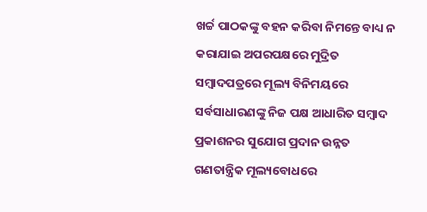ଖର୍ଚ୍ଚ ପାଠକଙ୍କୁ ବହନ କରିବା ନିମନ୍ତେ ବାଧ୍ୟ ନ କରାଯାଇ ଅପରପକ୍ଷରେ ମୁଦ୍ରିତ ସମ୍ୱାଦପତ୍ରରେ ମୂଲ୍ୟ ବିନିମୟରେ ସର୍ବସାଧାରଣଙ୍କୁ ନିଜ ପକ୍ଷ ଆଧାରିତ ସମ୍ୱାଦ ପ୍ରକାଶନର ସୁଯୋଗ ପ୍ରଦାନ ଉନ୍ନତ ଗଣତାନ୍ତ୍ରିକ ମୂଲ୍ୟବୋଧରେ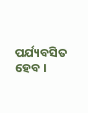ପର୍ଯ୍ୟବସିତ ହେବ ।